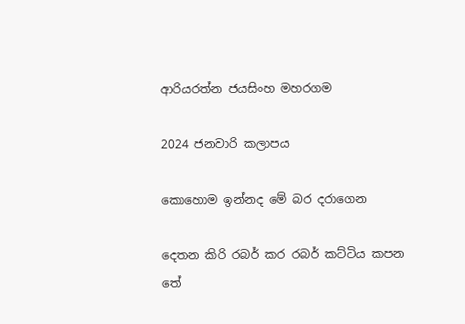ආරියරත්න ජයසිංහ මහරගම

2024 ජනවාරි කලාපය

කොහොම ඉන්නද මේ බර දරාගෙන

දෙතන කිරි රබර් කර රබර් කට්ටිය කපන
තේ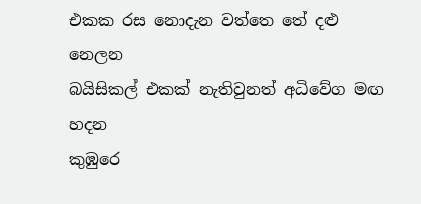එකක රස නොදැන වත්තෙ තේ දළු නෙලන
බයිසිකල් එකක් නැතිවුනත් අධිවේග මඟ හදන
කුඹුරෙ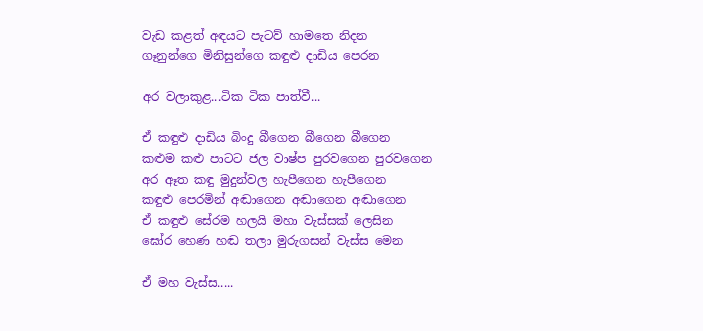වැඩ කළත් අඳයට පැටව් හාමතෙ නිදන
ගෑනුන්ගෙ මිනිසුන්ගෙ කඳුළු දාඩිය පෙරන

අර වලාකුළ...ටික ටික පාත්වී...

ඒ කඳුළු දාඩිය බිංදු බීගෙන බීගෙන බීගෙන
කළුම කළු පාටට ජල වාෂ්ප පුරවගෙන පුරවගෙන
අර ඈත කඳු මුදුන්වල හැපීගෙන හැපීගෙන
කඳුළු පෙරමින් අඬාගෙන අඬාගෙන අඬාගෙන
ඒ කඳුළු සේරම හලයි මහා වැස්සක් ලෙසින
ඝෝර හෙණ හඬ තලා මුරුගසන් වැස්ස මෙන

ඒ මහ වැස්ස.....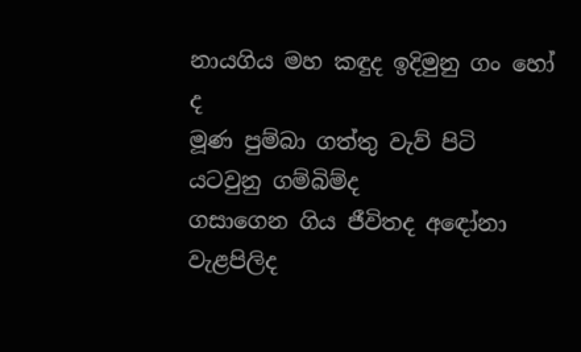නායගිය මහ කඳුද ඉදිමුනු ගං හෝ ද
මූණ පුම්බා ගත්තු වැව් පිටි යටවුනු ගම්බිම්ද
ගසාගෙන ගිය ජීවිතද අඳෝනා වැළපිලිද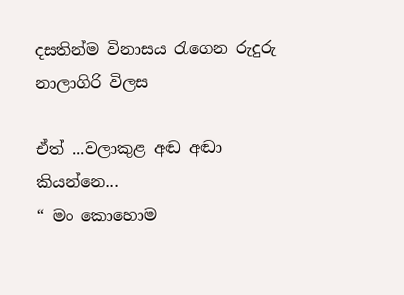දසතින්ම විනාසය රැගෙන රුදුරු නාලාගිරි විලස

ඒත් ...වලාකුළ අඬ අඬා කියන්නෙ...
“ මං කොහොම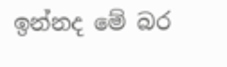ඉන්නද මේ බර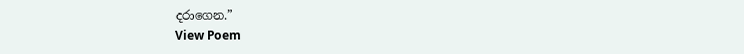දරාගෙන.”
View Poem